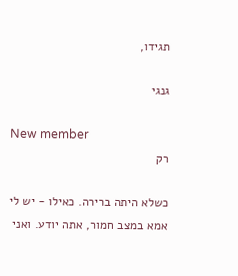תגידו,

גנגי

New member
רק

כשלא היתה ברירה. כאילו - יש לי אמא במצב חמור, אתה יודע. ואני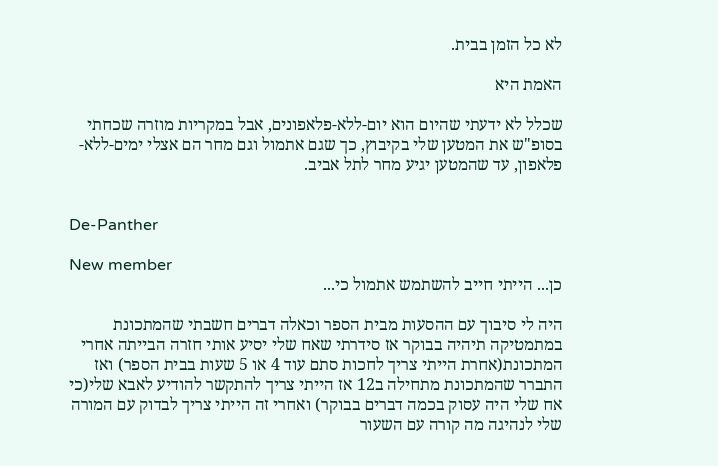לא כל הזמן בבית.

האמת היא

שכלל לא ידעתי שהיום הוא יום-ללא-פלאפונים, אבל במקריות מוזרה שכחתי בסופ"ש את המטען שלי בקיבוץ, כך שגם אתמול וגם מחר הם אצלי ימים-ללא-פלאפון, עד שהמטען יגיע מחר לתל אביב.


De-Panther

New member
כן... הייתי חייב להשתמש אתמול כי...

היה לי סיבוך עם ההסעות מבית הספר וכאלה דברים חשבתי שהמתכונת במתמטיקה תיהיה בבוקר אז סידרתי שאח שלי יסיע אותי חזרה הבייתה אחרי המתכונת(אחרת הייתי צריך לחכות סתם עוד 4 או 5 שעות בבית הספר) ואז התברר שהמתכונת מתחילה ב12 אז הייתי צריך להתקשר להודיע לאבא שלי(כי אח שלי היה עסוק בכמה דברים בבוקר) ואחרי זה הייתי צריך לבדוק עם המורה שלי לנהיגה מה קורה עם השעור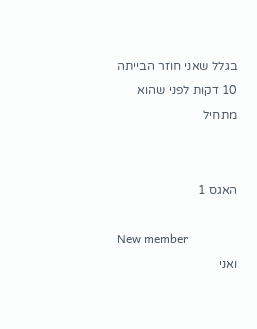בגלל שאני חוזר הבייתה 10 דקות לפני שהוא מתחיל


האגס 1

New member
ואני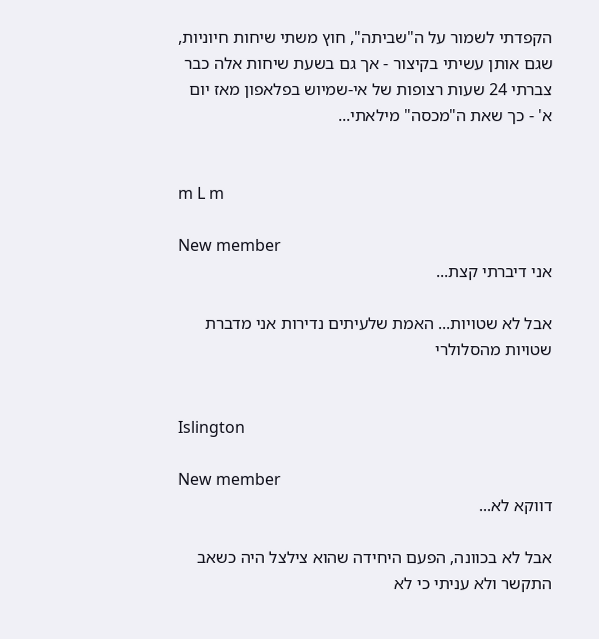הקפדתי לשמור על ה"שביתה", חוץ משתי שיחות חיוניות, שגם אותן עשיתי בקיצור - אך גם בשעת שיחות אלה כבר צברתי 24 שעות רצופות של אי-שמיוש בפלאפון מאז יום א' - כך שאת ה"מכסה" מילאתי...


m L m

New member
אני דיברתי קצת...

אבל לא שטויות... האמת שלעיתים נדירות אני מדברת שטויות מהסלולרי


Islington

New member
דווקא לא...

אבל לא בכוונה, הפעם היחידה שהוא צילצל היה כשאב התקשר ולא עניתי כי לא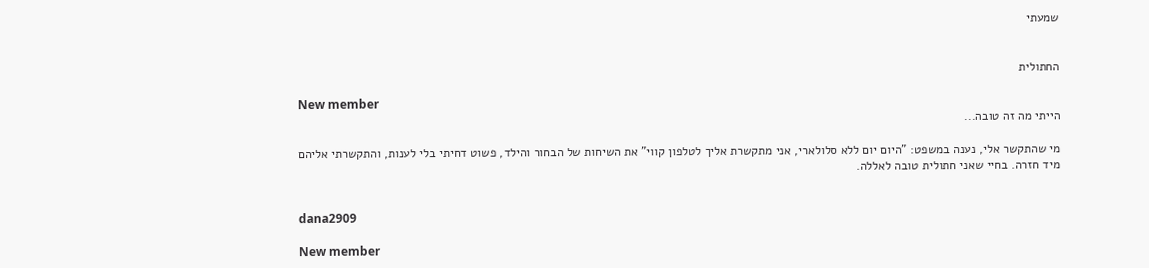שמעתי


החתולית

New member
הייתי מה זה טובה...

מי שהתקשר אלי, נענה במשפט: "היום יום ללא סלולארי, אני מתקשרת אליך לטלפון קווי" את השיחות של הבחור והילד, פשוט דחיתי בלי לענות, והתקשרתי אליהם מיד חזרה. בחיי שאני חתולית טובה לאללה.


dana2909

New member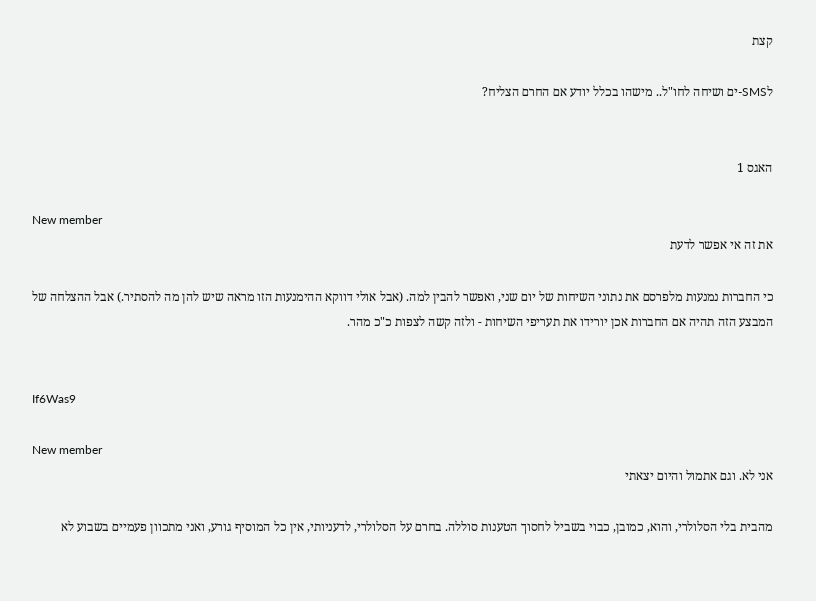קצת

לSMS-ים ושיחה לחו"ל.. מישהו בכלל יודע אם החרם הצליח?


האגס 1

New member
את זה אי אפשר לדעת

כי החברות נמנעות מלפרסם את נתוני השיחות של יום שני, ואפשר להבין למה. (אבל אולי דווקא ההימנעות הזו מראה שיש להן מה להסתיר.) אבל ההצלחה של המבצע הזה תהיה אם החברות אכן יורידו את תעריפי השיחות - ולזה קשה לצפות כ"כ מהר.


If6Was9

New member
אני לא. וגם אתמול והיום יצאתי

מהבית בלי הסלולרי, והוא, כמובן, כבוי בשביל לחסוך הטענות סוללה. בחרם על הסלולרי, לדעניותי, אין כל המוסיף גורע, ואני מתכוון פעמיים בשבוע לא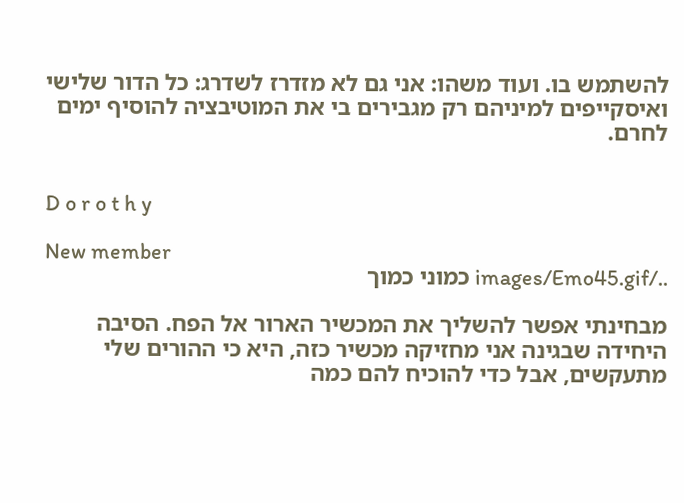להשתמש בו. ועוד משהו: אני גם לא מזדרז לשדרג: כל הדור שלישי ואיסקייפים למיניהם רק מגבירים בי את המוטיבציה להוסיף ימים לחרם.


D o r o t h y

New member
../images/Emo45.gif כמוני כמוך

מבחינתי אפשר להשליך את המכשיר הארור אל הפח. הסיבה היחידה שבגינה אני מחזיקה מכשיר כזה, היא כי ההורים שלי מתעקשים, אבל כדי להוכיח להם כמה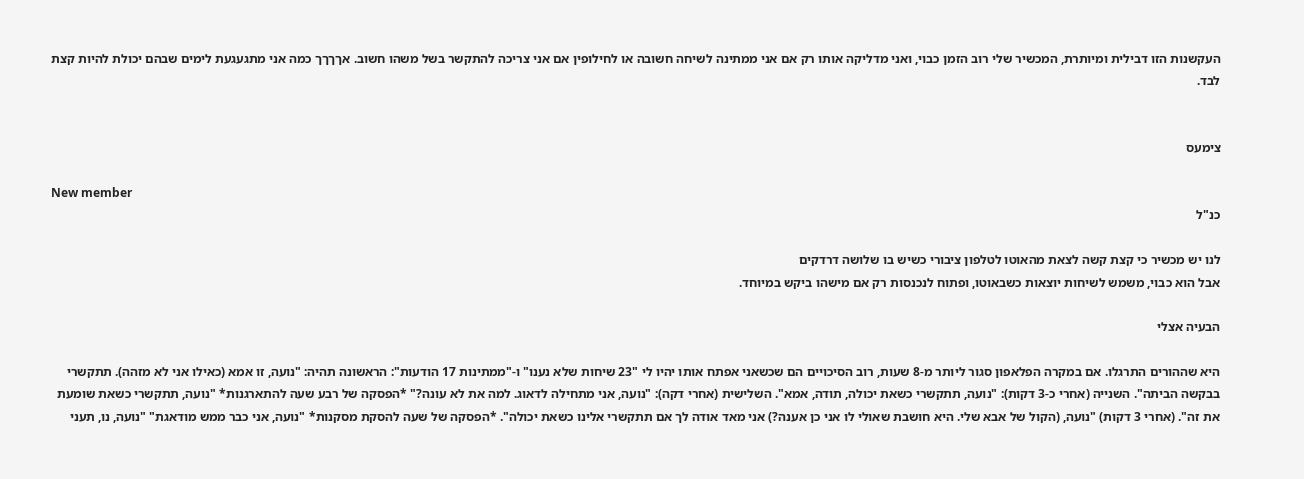העקשנות הזו דבילית ומיותרת, המכשיר שלי רוב הזמן כבוי, ואני מדליקה אותו רק אם אני ממתינה לשיחה חשובה או לחילופין אם אני צריכה להתקשר בשל משהו חשוב. אךךךך כמה אני מתגעגעת לימים שבהם יכולת להיות קצת לבד.


צימעס

New member
כנ"ל

לנו יש מכשיר כי קצת קשה לצאת מהאוטו לטלפון ציבורי כשיש בו שלושה דרדקים
אבל הוא כבוי, משמש לשיחות יוצאות כשבאוטו, ופתוח לנכנסות רק אם מישהו ביקש במיוחד.

הבעיה אצלי

היא שההורים התרגלו. אם במקרה הפלאפון סגור ליותר מ-8 שעות, רוב הסיכויים הם שכשאני אפתח אותו יהיו לי "23 שיחות שלא נענו" ו-"ממתינות 17 הודעות": הראשונה תהיה: "נועה, זו אמא (כאילו אני לא מזהה). תתקשרי בבקשה הביתה". השנייה (אחרי כ-3 דקות): "נועה, תתקשרי כשאת יכולה, תודה, אמא". השלישית (אחרי דקה): "נועה, אני מתחילה לדאוג. למה את לא עונה?" *הפסקה של רבע שעה להתארגנות* "נועה, תתקשרי כשאת שומעת את זה". (אחרי 3 דקות) "נועה, (הקול של אבא שלי. היא חושבת שאולי לו אני כן אענה?) אני מאד אודה לך אם תתקשרי אלינו כשאת יכולה". *הפסקה של שעה להסקת מסקנות* "נועה, אני כבר ממש מודאגת" "נועה, נו, תעני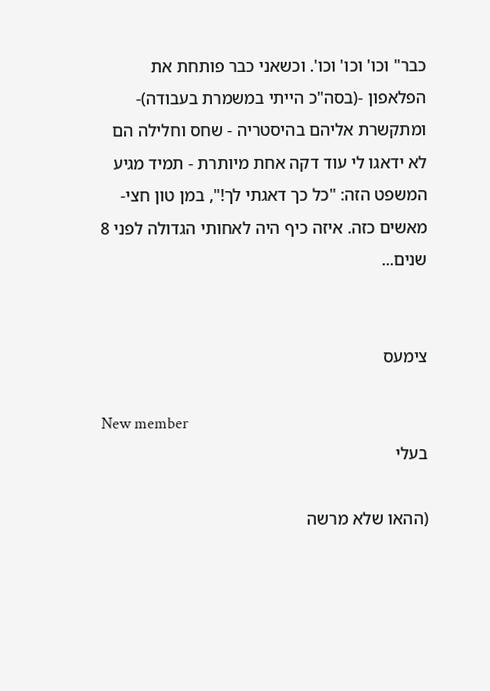כבר" וכו' וכו' וכו'. וכשאני כבר פותחת את הפלאפון -(בסה"כ הייתי במשמרת בעבודה)- ומתקשרת אליהם בהיסטריה - שחס וחלילה הם לא ידאגו לי עוד דקה אחת מיותרת - תמיד מגיע המשפט הזה: "כל כך דאגתי לך!", במן טון חצי-מאשים כזה. איזה כיף היה לאחותי הגדולה לפני 8 שנים...


צימעס

New member
בעלי

(ההאו שלא מרשה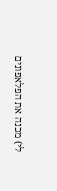לי) מכנה את הפלאפונים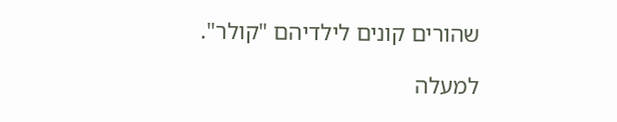שהורים קונים לילדיהם "קולר".

למעלה